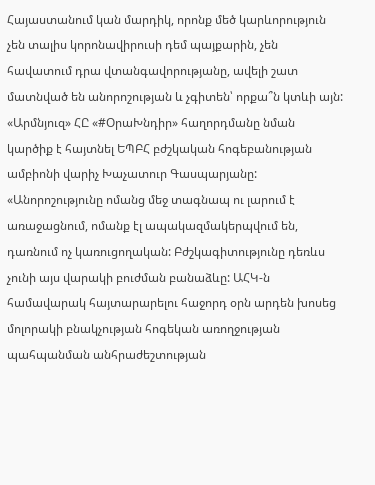Հայաստանում կան մարդիկ, որոնք մեծ կարևորություն չեն տալիս կորոնավիրուսի դեմ պայքարին, չեն հավատում դրա վտանգավորությանը, ավելի շատ մատնված են անորոշության և չգիտեն՝ որքա՞ն կտևի այն: «Արմնյուզ» ՀԸ «#ՕրաԽնդիր» հաղորդմանը նման կարծիք է հայտնել ԵՊԲՀ բժշկական հոգեբանության ամբիոնի վարիչ Խաչատուր Գասպարյանը:
«Անորոշությունը ոմանց մեջ տագնապ ու լարում է առաջացնում, ոմանք էլ ապակազմակերպվում են, դառնում ոչ կառուցողական: Բժշկագիտությունը դեռևս չունի այս վարակի բուժման բանաձևը: ԱՀԿ-ն համավարակ հայտարարելու հաջորդ օրն արդեն խոսեց մոլորակի բնակչության հոգեկան առողջության պահպանման անհրաժեշտության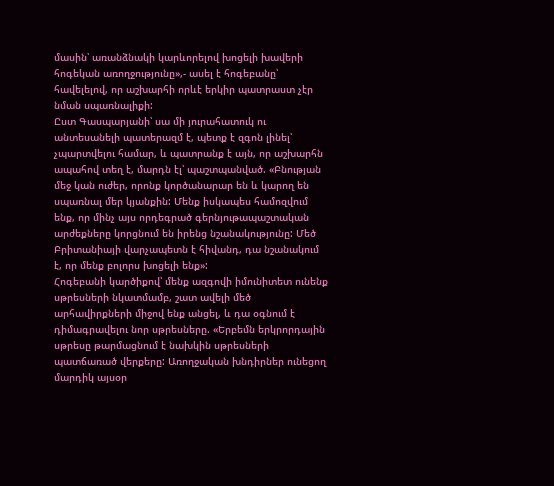մասին՝ առանձնակի կարևորելով խոցելի խավերի հոգեկան առողջությունը»,- ասել է հոգեբանը՝ հավելելով, որ աշխարհի որևէ երկիր պատրաստ չէր նման սպառնալիքի:
Ըստ Գասպարյանի՝ սա մի յուրահատուկ ու անտեսանելի պատերազմ է, պետք է զգոն լինել՝ չպարտվելու համար, և պատրանք է այն, որ աշխարհն ապահով տեղ է, մարդն էլ՝ պաշտպանված. «Բնության մեջ կան ուժեր, որոնք կործանարար են և կարող են սպառնալ մեր կյանքին: Մենք իսկապես համոզվում ենք, որ մինչ այս որդեգրած գերնյութապաշտական արժեքները կորցնում են իրենց նշանակությունը: Մեծ Բրիտանիայի վարչապետն է հիվանդ, դա նշանակում է, որ մենք բոլորս խոցելի ենք»:
Հոգեբանի կարծիքով՝ մենք ազգովի իմունիտետ ունենք սթրեսների նկատմամբ, շատ ավելի մեծ արհավիրքների միջով ենք անցել, և դա օգնում է դիմագրավելու նոր սթրեսները. «Երբեմն երկրորդային սթրեսը թարմացնում է նախկին սթրեսների պատճառած վերքերը: Առողջական խնդիրներ ունեցող մարդիկ այսօր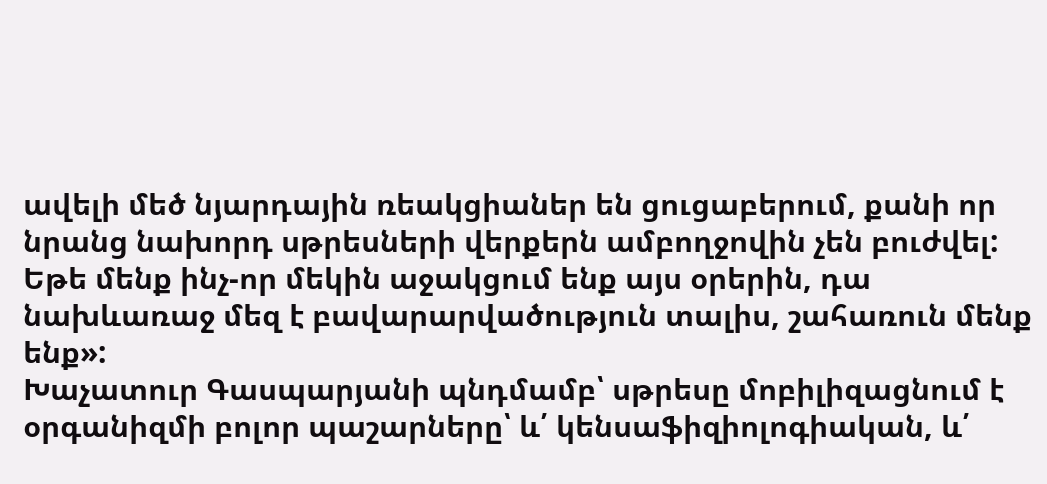ավելի մեծ նյարդային ռեակցիաներ են ցուցաբերում, քանի որ նրանց նախորդ սթրեսների վերքերն ամբողջովին չեն բուժվել: Եթե մենք ինչ-որ մեկին աջակցում ենք այս օրերին, դա նախևառաջ մեզ է բավարարվածություն տալիս, շահառուն մենք ենք»:
Խաչատուր Գասպարյանի պնդմամբ՝ սթրեսը մոբիլիզացնում է օրգանիզմի բոլոր պաշարները՝ և՛ կենսաֆիզիոլոգիական, և՛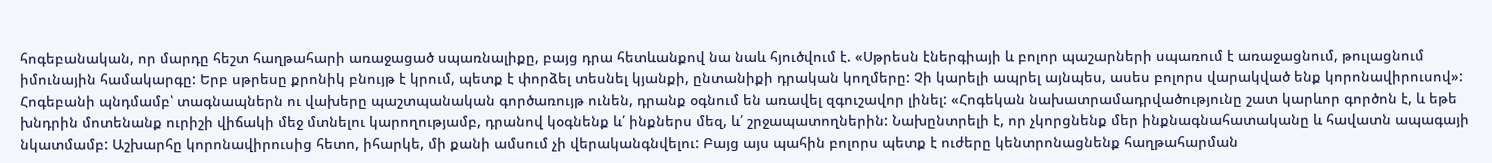հոգեբանական, որ մարդը հեշտ հաղթահարի առաջացած սպառնալիքը, բայց դրա հետևանքով նա նաև հյուծվում է. «Սթրեսն էներգիայի և բոլոր պաշարների սպառում է առաջացնում, թուլացնում իմունային համակարգը: Երբ սթրեսը քրոնիկ բնույթ է կրում, պետք է փորձել տեսնել կյանքի, ընտանիքի դրական կողմերը: Չի կարելի ապրել այնպես, ասես բոլորս վարակված ենք կորոնավիրուսով»:
Հոգեբանի պնդմամբ՝ տագնապներն ու վախերը պաշտպանական գործառույթ ունեն, դրանք օգնում են առավել զգուշավոր լինել: «Հոգեկան նախատրամադրվածությունը շատ կարևոր գործոն է, և եթե խնդրին մոտենանք ուրիշի վիճակի մեջ մտնելու կարողությամբ, դրանով կօգնենք և՛ ինքներս մեզ, և՛ շրջապատողներին: Նախընտրելի է, որ չկորցնենք մեր ինքնագնահատականը և հավատն ապագայի նկատմամբ: Աշխարհը կորոնավիրուսից հետո, իհարկե, մի քանի ամսում չի վերականգնվելու: Բայց այս պահին բոլորս պետք է ուժերը կենտրոնացնենք հաղթահարման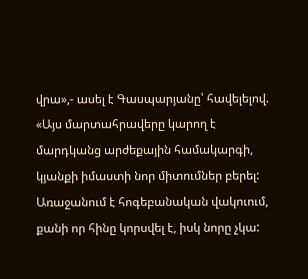վրա»,- ասել է Գասպարյանը՝ հավելելով. «Այս մարտահրավերը կարող է մարդկանց արժեքային համակարգի, կյանքի իմաստի նոր միտումներ բերել: Առաջանում է հոգեբանական վակուում, քանի որ հինը կորսվել է, իսկ նորը չկա: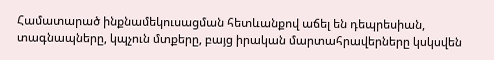Համատարած ինքնամեկուսացման հետևանքով աճել են դեպրեսիան, տագնապները, կպչուն մտքերը, բայց իրական մարտահրավերները կսկսվեն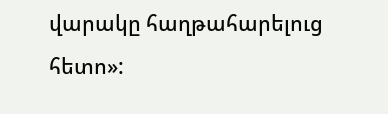վարակը հաղթահարելուց հետո»: